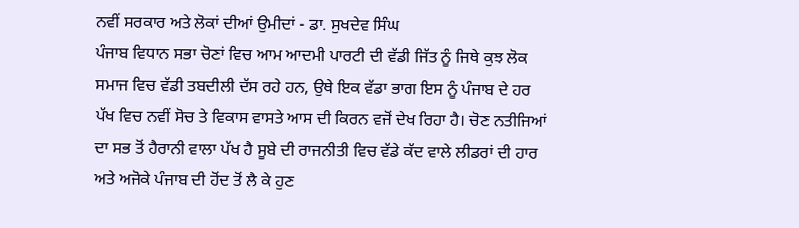ਨਵੀਂ ਸਰਕਾਰ ਅਤੇ ਲੋਕਾਂ ਦੀਆਂ ਉਮੀਦਾਂ - ਡਾ. ਸੁਖਦੇਵ ਸਿੰਘ
ਪੰਜਾਬ ਵਿਧਾਨ ਸਭਾ ਚੋਣਾਂ ਵਿਚ ਆਮ ਆਦਮੀ ਪਾਰਟੀ ਦੀ ਵੱਡੀ ਜਿੱਤ ਨੂੰ ਜਿਥੇ ਕੁਝ ਲੋਕ ਸਮਾਜ ਵਿਚ ਵੱਡੀ ਤਬਦੀਲੀ ਦੱਸ ਰਹੇ ਹਨ, ਉਥੇ ਇਕ ਵੱਡਾ ਭਾਗ ਇਸ ਨੂੰ ਪੰਜਾਬ ਦੇ ਹਰ ਪੱਖ ਵਿਚ ਨਵੀਂ ਸੋਚ ਤੇ ਵਿਕਾਸ ਵਾਸਤੇ ਆਸ ਦੀ ਕਿਰਨ ਵਜੋਂ ਦੇਖ ਰਿਹਾ ਹੈ। ਚੋਣ ਨਤੀਜਿਆਂ ਦਾ ਸਭ ਤੋਂ ਹੈਰਾਨੀ ਵਾਲਾ ਪੱਖ ਹੈ ਸੂਬੇ ਦੀ ਰਾਜਨੀਤੀ ਵਿਚ ਵੱਡੇ ਕੱਦ ਵਾਲੇ ਲੀਡਰਾਂ ਦੀ ਹਾਰ ਅਤੇ ਅਜੋਕੇ ਪੰਜਾਬ ਦੀ ਹੋਂਦ ਤੋਂ ਲੈ ਕੇ ਹੁਣ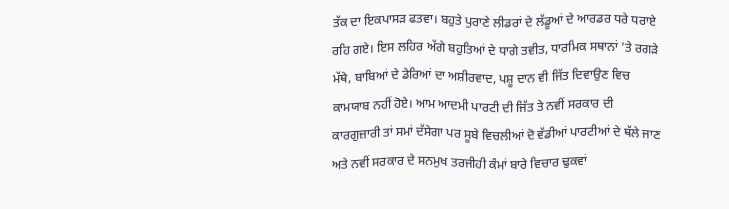ਤੱਕ ਦਾ ਇਕਪਾਸੜ ਫਤਵਾ। ਬਹੁਤੇ ਪੁਰਾਣੇ ਲੀਡਰਾਂ ਦੇ ਲੱਡੂਆਂ ਦੇ ਆਰਡਰ ਧਰੇ ਧਰਾਏ ਰਹਿ ਗਏ। ਇਸ ਲਹਿਰ ਅੱਗੇ ਬਹੁਤਿਆਂ ਦੇ ਧਾਗੇ ਤਵੀਤ, ਧਾਰਮਿਕ ਸਥਾਨਾਂ ’ਤੇ ਰਗੜੇ ਮੱਥੇ, ਬਾਬਿਆਂ ਦੇ ਡੇਰਿਆਂ ਦਾ ਅਸ਼ੀਰਵਾਦ, ਪਸ਼ੂ ਦਾਨ ਵੀ ਜਿੱਤ ਦਿਵਾਉਣ ਵਿਚ ਕਾਮਯਾਬ ਨਹੀਂ ਹੋਏ। ਆਮ ਆਦਮੀ ਪਾਰਟੀ ਦੀ ਜਿੱਤ ਤੇ ਨਵੀਂ ਸਰਕਾਰ ਦੀ ਕਾਰਗੁਜ਼ਾਰੀ ਤਾਂ ਸਮਾਂ ਦੱਸੇਗਾ ਪਰ ਸੂਬੇ ਵਿਚਲੀਆਂ ਦੋ ਵੱਡੀਆਂ ਪਾਰਟੀਆਂ ਦੇ ਥੱਲੇ ਜਾਣ ਅਤੇ ਨਵੀਂ ਸਰਕਾਰ ਦੇ ਸਨਮੁਖ ਤਰਜੀਹੀ ਕੰਮਾਂ ਬਾਰੇ ਵਿਚਾਰ ਢੁਕਵਾਂ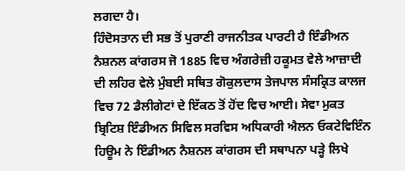ਲਗਦਾ ਹੈ।
ਹਿੰਦੋਸਤਾਨ ਦੀ ਸਭ ਤੋਂ ਪੁਰਾਣੀ ਰਾਜਨੀਤਕ ਪਾਰਟੀ ਹੈ ਇੰਡੀਅਨ ਨੈਸ਼ਨਲ ਕਾਂਗਰਸ ਜੋ 1885 ਵਿਚ ਅੰਗਰੇਜ਼ੀ ਹਕੂਮਤ ਵੇਲੇ ਆਜ਼ਾਦੀ ਦੀ ਲਹਿਰ ਵੇਲੇ ਮੁੰਬਈ ਸਥਿਤ ਗੋਕੁਲਦਾਸ ਤੇਜਪਾਲ ਸੰਸਕ੍ਰਿਤ ਕਾਲਜ ਵਿਚ 72 ਡੈਲੀਗੇਟਾਂ ਦੇ ਇੱਕਠ ਤੋਂ ਹੋਂਦ ਵਿਚ ਆਈ। ਸੇਵਾ ਮੁਕਤ ਬ੍ਰਿਟਿਸ਼ ਇੰਡੀਅਨ ਸਿਵਿਲ ਸਰਵਿਸ ਅਧਿਕਾਰੀ ਐਲਨ ਓਕਟੇਵਿਇੰਨ ਹਿਊਮ ਨੇ ਇੰਡੀਅਨ ਨੈਸ਼ਨਲ ਕਾਂਗਰਸ ਦੀ ਸਥਾਪਨਾ ਪੜ੍ਹੇ ਲਿਖੇ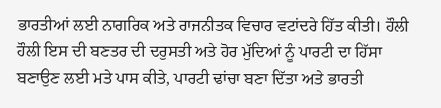ਭਾਰਤੀਆਂ ਲਈ ਨਾਗਰਿਕ ਅਤੇ ਰਾਜਨੀਤਕ ਵਿਚਾਰ ਵਟਾਂਦਰੇ ਹਿੱਤ ਕੀਤੀ। ਹੌਲੀ ਹੌਲੀ ਇਸ ਦੀ ਬਣਤਰ ਦੀ ਦਰੁਸਤੀ ਅਤੇ ਹੋਰ ਮੁੱਦਿਆਂ ਨੂੰ ਪਾਰਟੀ ਦਾ ਹਿੱਸਾ ਬਣਾਉਣ ਲਈ ਮਤੇ ਪਾਸ ਕੀਤੇ, ਪਾਰਟੀ ਢਾਂਚਾ ਬਣਾ ਦਿੱਤਾ ਅਤੇ ਭਾਰਤੀ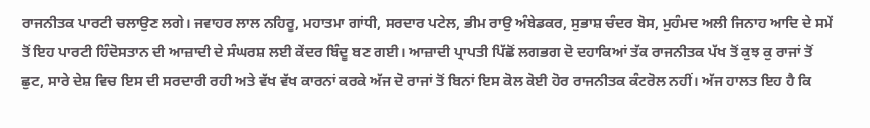ਰਾਜਨੀਤਕ ਪਾਰਟੀ ਚਲਾਉਣ ਲਗੇ। ਜਵਾਹਰ ਲਾਲ ਨਹਿਰੂ, ਮਹਾਤਮਾ ਗਾਂਧੀ, ਸਰਦਾਰ ਪਟੇਲ, ਭੀਮ ਰਾਉ ਅੰਬੇਡਕਰ, ਸੁਭਾਸ਼ ਚੰਦਰ ਬੋਸ, ਮੁਹੰਮਦ ਅਲੀ ਜਿਨਾਹ ਆਦਿ ਦੇ ਸਮੇਂ ਤੋਂ ਇਹ ਪਾਰਟੀ ਹਿੰਦੋਸਤਾਨ ਦੀ ਆਜ਼ਾਦੀ ਦੇ ਸੰਘਰਸ਼ ਲਈ ਕੇਂਦਰ ਬਿੰਦੂ ਬਣ ਗਈ। ਆਜ਼ਾਦੀ ਪ੍ਰਾਪਤੀ ਪਿੱਛੋਂ ਲਗਭਗ ਦੋ ਦਹਾਕਿਆਂ ਤੱਕ ਰਾਜਨੀਤਕ ਪੱਖ ਤੋਂ ਕੁਝ ਕੁ ਰਾਜਾਂ ਤੋਂ ਛੁਟ, ਸਾਰੇ ਦੇਸ਼ ਵਿਚ ਇਸ ਦੀ ਸਰਦਾਰੀ ਰਹੀ ਅਤੇ ਵੱਖ ਵੱਖ ਕਾਰਨਾਂ ਕਰਕੇ ਅੱਜ ਦੋ ਰਾਜਾਂ ਤੋਂ ਬਿਨਾਂ ਇਸ ਕੋਲ ਕੋਈ ਹੋਰ ਰਾਜਨੀਤਕ ਕੰਟਰੋਲ ਨਹੀਂ। ਅੱਜ ਹਾਲਤ ਇਹ ਹੈ ਕਿ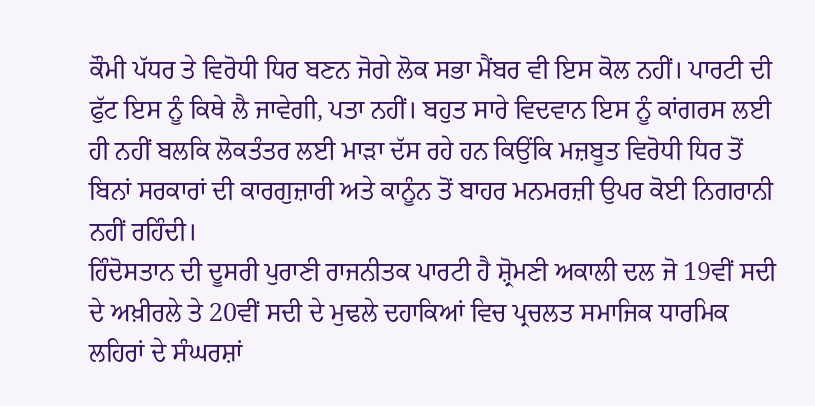ਕੌਮੀ ਪੱਧਰ ਤੇ ਵਿਰੋਧੀ ਧਿਰ ਬਣਨ ਜੋਗੇ ਲੋਕ ਸਭਾ ਮੈਂਬਰ ਵੀ ਇਸ ਕੋਲ ਨਹੀਂ। ਪਾਰਟੀ ਦੀ ਫੁੱਟ ਇਸ ਨੂੰ ਕਿਥੇ ਲੈ ਜਾਵੇਗੀ, ਪਤਾ ਨਹੀਂ। ਬਹੁਤ ਸਾਰੇ ਵਿਦਵਾਨ ਇਸ ਨੂੰ ਕਾਂਗਰਸ ਲਈ ਹੀ ਨਹੀਂ ਬਲਕਿ ਲੋਕਤੰਤਰ ਲਈ ਮਾੜਾ ਦੱਸ ਰਹੇ ਹਨ ਕਿਉਂਕਿ ਮਜ਼ਬੂਤ ਵਿਰੋਧੀ ਧਿਰ ਤੋਂ ਬਿਨਾਂ ਸਰਕਾਰਾਂ ਦੀ ਕਾਰਗੁਜ਼ਾਰੀ ਅਤੇ ਕਾਨੂੰਨ ਤੋਂ ਬਾਹਰ ਮਨਮਰਜ਼ੀ ਉਪਰ ਕੋਈ ਨਿਗਰਾਨੀ ਨਹੀਂ ਰਹਿੰਦੀ।
ਹਿੰਦੋਸਤਾਨ ਦੀ ਦੂਸਰੀ ਪੁਰਾਣੀ ਰਾਜਨੀਤਕ ਪਾਰਟੀ ਹੈ ਸ਼੍ਰੋਮਣੀ ਅਕਾਲੀ ਦਲ ਜੋ 19ਵੀਂ ਸਦੀ ਦੇ ਅਖ਼ੀਰਲੇ ਤੇ 20ਵੀਂ ਸਦੀ ਦੇ ਮੁਢਲੇ ਦਹਾਕਿਆਂ ਵਿਚ ਪ੍ਰਚਲਤ ਸਮਾਜਿਕ ਧਾਰਮਿਕ ਲਹਿਰਾਂ ਦੇ ਸੰਘਰਸ਼ਾਂ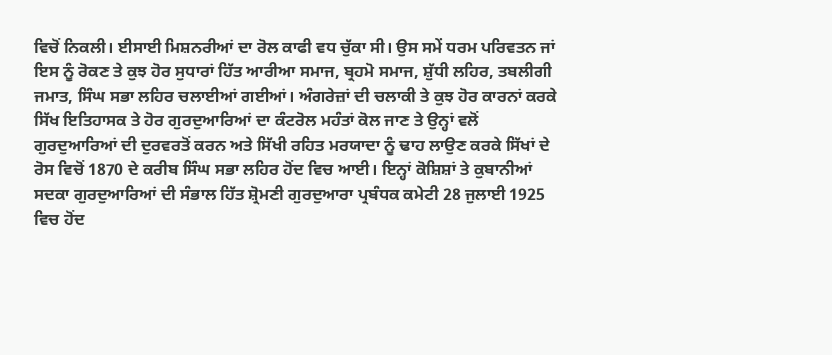ਵਿਚੋਂ ਨਿਕਲੀ। ਈਸਾਈ ਮਿਸ਼ਨਰੀਆਂ ਦਾ ਰੋਲ ਕਾਫੀ ਵਧ ਚੁੱਕਾ ਸੀ। ਉਸ ਸਮੇਂ ਧਰਮ ਪਰਿਵਤਨ ਜਾਂ ਇਸ ਨੂੰ ਰੋਕਣ ਤੇ ਕੁਝ ਹੋਰ ਸੁਧਾਰਾਂ ਹਿੱਤ ਆਰੀਆ ਸਮਾਜ, ਬ੍ਰਹਮੋ ਸਮਾਜ, ਸ਼ੁੱਧੀ ਲਹਿਰ, ਤਬਲੀਗੀ ਜਮਾਤ, ਸਿੰਘ ਸਭਾ ਲਹਿਰ ਚਲਾਈਆਂ ਗਈਆਂ। ਅੰਗਰੇਜ਼ਾਂ ਦੀ ਚਲਾਕੀ ਤੇ ਕੁਝ ਹੋਰ ਕਾਰਨਾਂ ਕਰਕੇ ਸਿੱਖ ਇਤਿਹਾਸਕ ਤੇ ਹੋਰ ਗੁਰਦੁਆਰਿਆਂ ਦਾ ਕੰਟਰੋਲ ਮਹੰਤਾਂ ਕੋਲ ਜਾਣ ਤੇ ਉਨ੍ਹਾਂ ਵਲੋਂ ਗੁਰਦੁਆਰਿਆਂ ਦੀ ਦੁਰਵਰਤੋਂ ਕਰਨ ਅਤੇ ਸਿੱਖੀ ਰਹਿਤ ਮਰਯਾਦਾ ਨੂੰ ਢਾਹ ਲਾਉਣ ਕਰਕੇ ਸਿੱਖਾਂ ਦੇ ਰੋਸ ਵਿਚੋਂ 1870 ਦੇ ਕਰੀਬ ਸਿੰਘ ਸਭਾ ਲਹਿਰ ਹੋਂਦ ਵਿਚ ਆਈ। ਇਨ੍ਹਾਂ ਕੋਸ਼ਿਸ਼ਾਂ ਤੇ ਕੁਬਾਨੀਆਂ ਸਦਕਾ ਗੁਰਦੁਆਰਿਆਂ ਦੀ ਸੰਭਾਲ ਹਿੱਤ ਸ਼੍ਰੋਮਣੀ ਗੁਰਦੁਆਰਾ ਪ੍ਰਬੰਧਕ ਕਮੇਟੀ 28 ਜੁਲਾਈ 1925 ਵਿਚ ਹੋਂਦ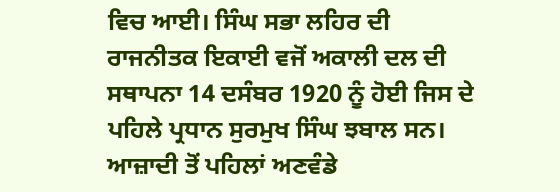ਵਿਚ ਆਈ। ਸਿੰਘ ਸਭਾ ਲਹਿਰ ਦੀ ਰਾਜਨੀਤਕ ਇਕਾਈ ਵਜੋਂ ਅਕਾਲੀ ਦਲ ਦੀ ਸਥਾਪਨਾ 14 ਦਸੰਬਰ 1920 ਨੂੰ ਹੋਈ ਜਿਸ ਦੇ ਪਹਿਲੇ ਪ੍ਰਧਾਨ ਸੁਰਮੁਖ ਸਿੰਘ ਝਬਾਲ ਸਨ। ਆਜ਼ਾਦੀ ਤੋਂ ਪਹਿਲਾਂ ਅਣਵੰਡੇ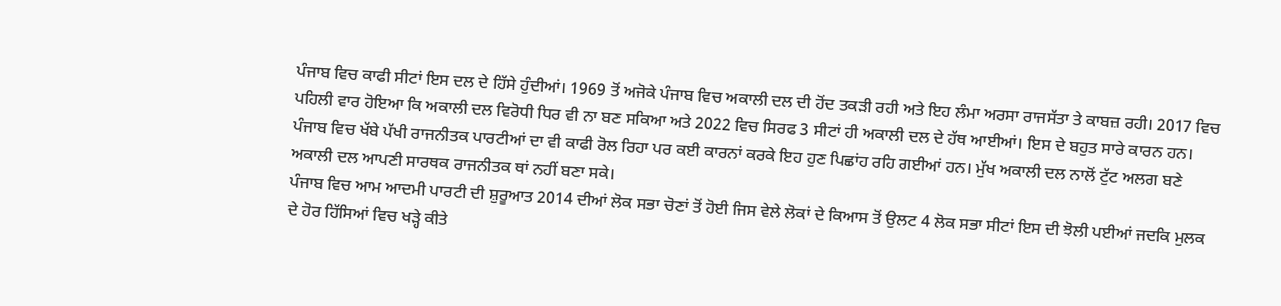ਪੰਜਾਬ ਵਿਚ ਕਾਫੀ ਸੀਟਾਂ ਇਸ ਦਲ ਦੇ ਹਿੱਸੇ ਹੁੰਦੀਆਂ। 1969 ਤੋਂ ਅਜੋਕੇ ਪੰਜਾਬ ਵਿਚ ਅਕਾਲੀ ਦਲ ਦੀ ਹੋਂਦ ਤਕੜੀ ਰਹੀ ਅਤੇ ਇਹ ਲੰਮਾ ਅਰਸਾ ਰਾਜਸੱਤਾ ਤੇ ਕਾਬਜ਼ ਰਹੀ। 2017 ਵਿਚ ਪਹਿਲੀ ਵਾਰ ਹੋਇਆ ਕਿ ਅਕਾਲੀ ਦਲ ਵਿਰੋਧੀ ਧਿਰ ਵੀ ਨਾ ਬਣ ਸਕਿਆ ਅਤੇ 2022 ਵਿਚ ਸਿਰਫ 3 ਸੀਟਾਂ ਹੀ ਅਕਾਲੀ ਦਲ ਦੇ ਹੱਥ ਆਈਆਂ। ਇਸ ਦੇ ਬਹੁਤ ਸਾਰੇ ਕਾਰਨ ਹਨ। ਪੰਜਾਬ ਵਿਚ ਖੱਬੇ ਪੱਖੀ ਰਾਜਨੀਤਕ ਪਾਰਟੀਆਂ ਦਾ ਵੀ ਕਾਫੀ ਰੋਲ ਰਿਹਾ ਪਰ ਕਈ ਕਾਰਨਾਂ ਕਰਕੇ ਇਹ ਹੁਣ ਪਿਛਾਂਹ ਰਹਿ ਗਈਆਂ ਹਨ। ਮੁੱਖ ਅਕਾਲੀ ਦਲ ਨਾਲੋਂ ਟੁੱਟ ਅਲਗ ਬਣੇ ਅਕਾਲੀ ਦਲ ਆਪਣੀ ਸਾਰਥਕ ਰਾਜਨੀਤਕ ਥਾਂ ਨਹੀਂ ਬਣਾ ਸਕੇ।
ਪੰਜਾਬ ਵਿਚ ਆਮ ਆਦਮੀ ਪਾਰਟੀ ਦੀ ਸ਼ੁਰੂਆਤ 2014 ਦੀਆਂ ਲੋਕ ਸਭਾ ਚੋਣਾਂ ਤੋਂ ਹੋਈ ਜਿਸ ਵੇਲੇ ਲੋਕਾਂ ਦੇ ਕਿਆਸ ਤੋਂ ਉਲਟ 4 ਲੋਕ ਸਭਾ ਸੀਟਾਂ ਇਸ ਦੀ ਝੋਲੀ ਪਈਆਂ ਜਦਕਿ ਮੁਲਕ ਦੇ ਹੋਰ ਹਿੱਸਿਆਂ ਵਿਚ ਖੜ੍ਹੇ ਕੀਤੇ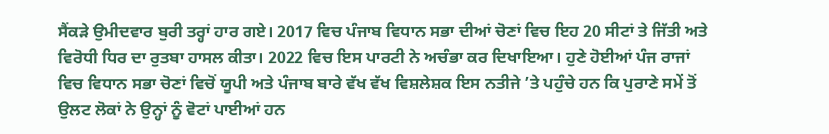ਸੈਂਕੜੇ ਉਮੀਦਵਾਰ ਬੁਰੀ ਤਰ੍ਹਾਂ ਹਾਰ ਗਏ। 2017 ਵਿਚ ਪੰਜਾਬ ਵਿਧਾਨ ਸਭਾ ਦੀਆਂ ਚੋਣਾਂ ਵਿਚ ਇਹ 20 ਸੀਟਾਂ ਤੇ ਜਿੱਤੀ ਅਤੇ ਵਿਰੋਧੀ ਧਿਰ ਦਾ ਰੁਤਬਾ ਹਾਸਲ ਕੀਤਾ। 2022 ਵਿਚ ਇਸ ਪਾਰਟੀ ਨੇ ਅਚੰਭਾ ਕਰ ਦਿਖਾਇਆ। ਹੁਣੇ ਹੋਈਆਂ ਪੰਜ ਰਾਜਾਂ ਵਿਚ ਵਿਧਾਨ ਸਭਾ ਚੋਣਾਂ ਵਿਚੋਂ ਯੂਪੀ ਅਤੇ ਪੰਜਾਬ ਬਾਰੇ ਵੱਖ ਵੱਖ ਵਿਸ਼ਲੇਸ਼ਕ ਇਸ ਨਤੀਜੇ ’ਤੇ ਪਹੁੰਚੇ ਹਨ ਕਿ ਪੁਰਾਣੇ ਸਮੇਂ ਤੋਂ ਉਲਟ ਲੋਕਾਂ ਨੇ ਉਨ੍ਹਾਂ ਨੂੰ ਵੋਟਾਂ ਪਾਈਆਂ ਹਨ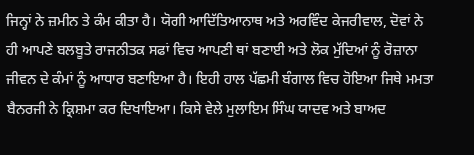ਜਿਨ੍ਹਾਂ ਨੇ ਜ਼ਮੀਨ ਤੇ ਕੰਮ ਕੀਤਾ ਹੈ। ਯੋਗੀ ਆਦਿੱਤਿਆਨਾਥ ਅਤੇ ਅਰਵਿੰਦ ਕੇਜਰੀਵਾਲ, ਦੋਵਾਂ ਨੇ ਹੀ ਆਪਣੇ ਬਲਬੂਤੇ ਰਾਜਨੀਤਕ ਸਫਾਂ ਵਿਚ ਆਪਣੀ ਥਾਂ ਬਣਾਈ ਅਤੇ ਲੋਕ ਮੁੱਦਿਆਂ ਨੂੰ ਰੋਜ਼ਾਨਾ ਜੀਵਨ ਦੇ ਕੰਮਾਂ ਨੂੰ ਆਧਾਰ ਬਣਾਇਆ ਹੈ। ਇਹੀ ਹਾਲ ਪੱਛਮੀ ਬੰਗਾਲ ਵਿਚ ਹੋਇਆ ਜਿਥੇ ਮਮਤਾ ਬੈਨਰਜੀ ਨੇ ਕ੍ਰਿਸ਼ਮਾ ਕਰ ਦਿਖਾਇਆ। ਕਿਸੇ ਵੇਲੇ ਮੁਲਾਇਮ ਸਿੰਘ ਯਾਦਵ ਅਤੇ ਬਾਅਦ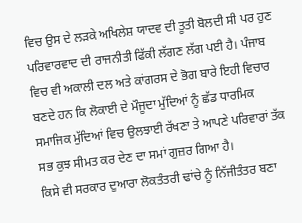ਵਿਚ ਉਸ ਦੇ ਲੜਕੇ ਅਖਿਲੇਸ਼ ਯਾਦਵ ਦੀ ਤੂਤੀ ਬੋਲਦੀ ਸੀ ਪਰ ਹੁਣ ਪਰਿਵਾਰਵਾਦ ਦੀ ਰਾਜਨੀਤੀ ਫਿੱਕੀ ਲੱਗਣ ਲੱਗ ਪਈ ਹੈ। ਪੰਜਾਬ ਵਿਚ ਵੀ ਅਕਾਲੀ ਦਲ ਅਤੇ ਕਾਂਗਰਸ ਦੇ ਭੋਗ ਬਾਰੇ ਇਹੀ ਵਿਚਾਰ ਬਣਦੇ ਹਨ ਕਿ ਲੋਕਾਈ ਦੇ ਮੌਜੂਦਾ ਮੁੱਦਿਆਂ ਨੂੰ ਛੱਡ ਧਾਰਮਿਕ ਸਮਾਜਿਕ ਮੁੱਦਿਆਂ ਵਿਚ ਉਲਝਾਈ ਰੱਖਣਾ ਤੇ ਆਪਣੇ ਪਰਿਵਾਰਾਂ ਤੱਕ ਸਭ ਕੁਝ ਸੀਮਤ ਕਰ ਦੇਣ ਦਾ ਸਮਾਂ ਗੁਜ਼ਰ ਗਿਆ ਹੈ।
ਕਿਸੇ ਵੀ ਸਰਕਾਰ ਦੁਆਰਾ ਲੋਕਤੰਤਰੀ ਢਾਂਚੇ ਨੂੰ ਨਿੱਜੀਤੰਤਰ ਬਣਾ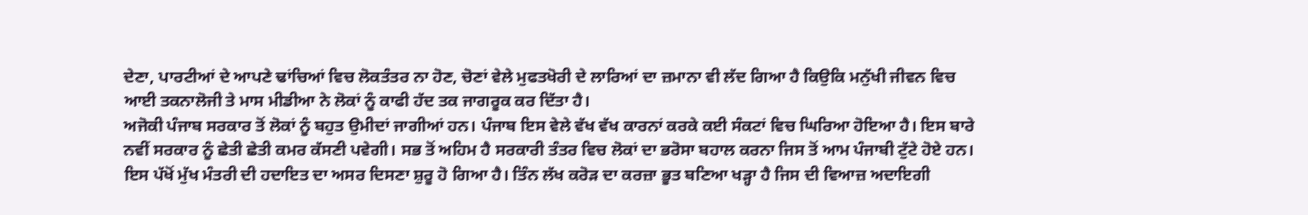ਦੇਣਾ, ਪਾਰਟੀਆਂ ਦੇ ਆਪਣੇ ਢਾਂਚਿਆਂ ਵਿਚ ਲੋਕਤੰਤਰ ਨਾ ਹੋਣ, ਚੋਣਾਂ ਵੇਲੇ ਮੁਫਤਖੋਰੀ ਦੇ ਲਾਰਿਆਂ ਦਾ ਜ਼ਮਾਨਾ ਵੀ ਲੱਦ ਗਿਆ ਹੈ ਕਿਉਕਿ ਮਨੁੱਖੀ ਜੀਵਨ ਵਿਚ ਆਈ ਤਕਨਾਲੋਜੀ ਤੇ ਮਾਸ ਮੀਡੀਆ ਨੇ ਲੋਕਾਂ ਨੂੰ ਕਾਫੀ ਹੱਦ ਤਕ ਜਾਗਰੂਕ ਕਰ ਦਿੱਤਾ ਹੈ।
ਅਜੋਕੀ ਪੰਜਾਬ ਸਰਕਾਰ ਤੋਂ ਲੋਕਾਂ ਨੂੰ ਬਹੁਤ ਉਮੀਦਾਂ ਜਾਗੀਆਂ ਹਨ। ਪੰਜਾਬ ਇਸ ਵੇਲੇ ਵੱਖ ਵੱਖ ਕਾਰਨਾਂ ਕਰਕੇ ਕਈ ਸੰਕਟਾਂ ਵਿਚ ਘਿਰਿਆ ਹੋਇਆ ਹੈ। ਇਸ ਬਾਰੇ ਨਵੀਂ ਸਰਕਾਰ ਨੂੰ ਛੇਤੀ ਛੇਤੀ ਕਮਰ ਕੱਸਣੀ ਪਵੇਗੀ। ਸਭ ਤੋਂ ਅਹਿਮ ਹੈ ਸਰਕਾਰੀ ਤੰਤਰ ਵਿਚ ਲੋਕਾਂ ਦਾ ਭਰੋਸਾ ਬਹਾਲ ਕਰਨਾ ਜਿਸ ਤੋਂ ਆਮ ਪੰਜਾਬੀ ਟੁੱਟੇ ਹੋਏ ਹਨ। ਇਸ ਪੱਖੋਂ ਮੁੱਖ ਮੰਤਰੀ ਦੀ ਹਦਾਇਤ ਦਾ ਅਸਰ ਦਿਸਣਾ ਸ਼ੁਰੂ ਹੋ ਗਿਆ ਹੈ। ਤਿੰਨ ਲੱਖ ਕਰੋੜ ਦਾ ਕਰਜ਼ਾ ਭੂਤ ਬਣਿਆ ਖੜ੍ਹਾ ਹੈ ਜਿਸ ਦੀ ਵਿਆਜ਼ ਅਦਾਇਗੀ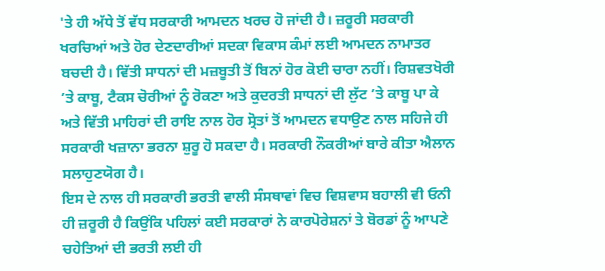'ਤੇ ਹੀ ਅੱਧੇ ਤੋਂ ਵੱਧ ਸਰਕਾਰੀ ਆਮਦਨ ਖਰਚ ਹੋ ਜਾਂਦੀ ਹੈ। ਜ਼ਰੂਰੀ ਸਰਕਾਰੀ ਖਰਚਿਆਂ ਅਤੇ ਹੋਰ ਦੇਣਦਾਰੀਆਂ ਸਦਕਾ ਵਿਕਾਸ ਕੰਮਾਂ ਲਈ ਆਮਦਨ ਨਾਮਾਤਰ ਬਚਦੀ ਹੈ। ਵਿੱਤੀ ਸਾਧਨਾਂ ਦੀ ਮਜ਼ਬੂਤੀ ਤੋਂ ਬਿਨਾਂ ਹੋਰ ਕੋਈ ਚਾਰਾ ਨਹੀਂ। ਰਿਸ਼ਵਤਖੋਰੀ ’ਤੇ ਕਾਬੂ, ਟੈਕਸ ਚੋਰੀਆਂ ਨੂੰ ਰੋਕਣਾ ਅਤੇ ਕੁਦਰਤੀ ਸਾਧਨਾਂ ਦੀ ਲੁੱਟ ’ਤੇ ਕਾਬੂ ਪਾ ਕੇ ਅਤੇ ਵਿੱਤੀ ਮਾਹਿਰਾਂ ਦੀ ਰਾਇ ਨਾਲ ਹੋਰ ਸ੍ਰੋਤਾਂ ਤੋਂ ਆਮਦਨ ਵਧਾਉਣ ਨਾਲ ਸਹਿਜੇ ਹੀ ਸਰਕਾਰੀ ਖਜ਼ਾਨਾ ਭਰਨਾ ਸ਼ੁਰੂ ਹੋ ਸਕਦਾ ਹੈ। ਸਰਕਾਰੀ ਨੌਕਰੀਆਂ ਬਾਰੇ ਕੀਤਾ ਐਲਾਨ ਸਲਾਹੁਣਯੋਗ ਹੈ।
ਇਸ ਦੇ ਨਾਲ ਹੀ ਸਰਕਾਰੀ ਭਰਤੀ ਵਾਲੀ ਸੰਸਥਾਵਾਂ ਵਿਚ ਵਿਸ਼ਵਾਸ ਬਹਾਲੀ ਵੀ ਓਨੀ ਹੀ ਜ਼ਰੂਰੀ ਹੈ ਕਿਉਂਕਿ ਪਹਿਲਾਂ ਕਈ ਸਰਕਾਰਾਂ ਨੇ ਕਾਰਪੋਰੇਸ਼ਨਾਂ ਤੇ ਬੋਰਡਾਂ ਨੂੰ ਆਪਣੇ ਚਹੇਤਿਆਂ ਦੀ ਭਰਤੀ ਲਈ ਹੀ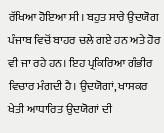ਰੱਖਿਆ ਹੋਇਆ ਸੀ। ਬਹੁਤ ਸਾਰੇ ਉਦਯੋਗ ਪੰਜਾਬ ਵਿਚੋਂ ਬਾਹਰ ਚਲੇ ਗਏ ਹਨ ਅਤੇ ਹੋਰ ਵੀ ਜਾ ਰਹੇ ਹਨ। ਇਹ ਪ੍ਰਕਿਰਿਆ ਗੰਭੀਰ ਵਿਚਾਰ ਮੰਗਦੀ ਹੈ। ਉਦਯੋਗਾਂ, ਖਾਸਕਰ ਖੇਤੀ ਆਧਾਰਿਤ ਉਦਯੋਗਾਂ ਦੀ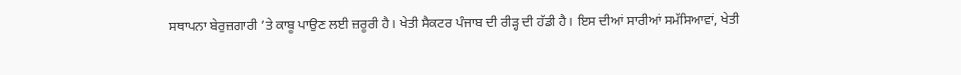ਸਥਾਪਨਾ ਬੇਰੁਜ਼ਗਾਰੀ ’ਤੇ ਕਾਬੂ ਪਾਉਣ ਲਈ ਜ਼ਰੂਰੀ ਹੈ। ਖੇਤੀ ਸੈਕਟਰ ਪੰਜਾਬ ਦੀ ਰੀੜ੍ਹ ਦੀ ਹੱਡੀ ਹੈ। ਇਸ ਦੀਆਂ ਸਾਰੀਆਂ ਸਮੱਸਿਆਵਾਂ, ਖੇਤੀ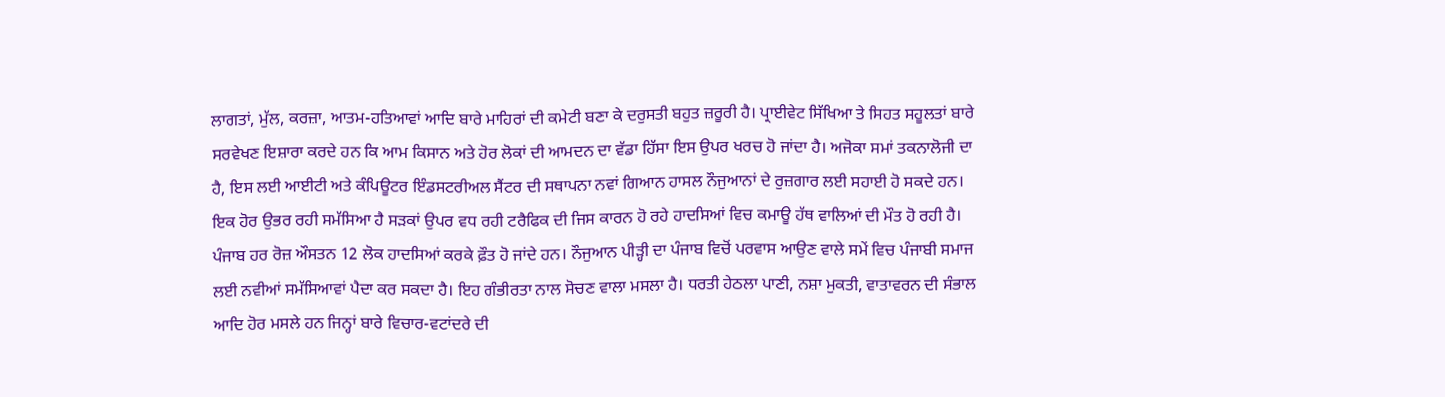ਲਾਗਤਾਂ, ਮੁੱਲ, ਕਰਜ਼ਾ, ਆਤਮ-ਹਤਿਆਵਾਂ ਆਦਿ ਬਾਰੇ ਮਾਹਿਰਾਂ ਦੀ ਕਮੇਟੀ ਬਣਾ ਕੇ ਦਰੁਸਤੀ ਬਹੁਤ ਜ਼ਰੂਰੀ ਹੈ। ਪ੍ਰਾਈਵੇਟ ਸਿੱਖਿਆ ਤੇ ਸਿਹਤ ਸਹੂਲਤਾਂ ਬਾਰੇ ਸਰਵੇਖਣ ਇਸ਼ਾਰਾ ਕਰਦੇ ਹਨ ਕਿ ਆਮ ਕਿਸਾਨ ਅਤੇ ਹੋਰ ਲੋਕਾਂ ਦੀ ਆਮਦਨ ਦਾ ਵੱਡਾ ਹਿੱਸਾ ਇਸ ਉਪਰ ਖਰਚ ਹੋ ਜਾਂਦਾ ਹੈ। ਅਜੋਕਾ ਸਮਾਂ ਤਕਨਾਲੋਜੀ ਦਾ ਹੈ, ਇਸ ਲਈ ਆਈਟੀ ਅਤੇ ਕੰਪਿਊਟਰ ਇੰਡਸਟਰੀਅਲ ਸੈਂਟਰ ਦੀ ਸਥਾਪਨਾ ਨਵਾਂ ਗਿਆਨ ਹਾਸਲ ਨੌਜੁਆਨਾਂ ਦੇ ਰੁਜ਼ਗਾਰ ਲਈ ਸਹਾਈ ਹੋ ਸਕਦੇ ਹਨ।
ਇਕ ਹੋਰ ਉਭਰ ਰਹੀ ਸਮੱਸਿਆ ਹੈ ਸੜਕਾਂ ਉਪਰ ਵਧ ਰਹੀ ਟਰੈਫਿਕ ਦੀ ਜਿਸ ਕਾਰਨ ਹੋ ਰਹੇ ਹਾਦਸਿਆਂ ਵਿਚ ਕਮਾਊ ਹੱਥ ਵਾਲਿਆਂ ਦੀ ਮੌਤ ਹੋ ਰਹੀ ਹੈ। ਪੰਜਾਬ ਹਰ ਰੋਜ਼ ਔਸਤਨ 12 ਲੋਕ ਹਾਦਸਿਆਂ ਕਰਕੇ ਫ਼ੌਤ ਹੋ ਜਾਂਦੇ ਹਨ। ਨੌਜੁਆਨ ਪੀੜ੍ਹੀ ਦਾ ਪੰਜਾਬ ਵਿਚੋਂ ਪਰਵਾਸ ਆਉਣ ਵਾਲੇ ਸਮੇਂ ਵਿਚ ਪੰਜਾਬੀ ਸਮਾਜ ਲਈ ਨਵੀਆਂ ਸਮੱਸਿਆਵਾਂ ਪੈਦਾ ਕਰ ਸਕਦਾ ਹੈ। ਇਹ ਗੰਭੀਰਤਾ ਨਾਲ ਸੋਚਣ ਵਾਲਾ ਮਸਲਾ ਹੈ। ਧਰਤੀ ਹੇਠਲਾ ਪਾਣੀ, ਨਸ਼ਾ ਮੁਕਤੀ, ਵਾਤਾਵਰਨ ਦੀ ਸੰਭਾਲ ਆਦਿ ਹੋਰ ਮਸਲੇ ਹਨ ਜਿਨ੍ਹਾਂ ਬਾਰੇ ਵਿਚਾਰ-ਵਟਾਂਦਰੇ ਦੀ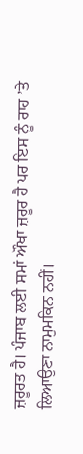ਜ਼ਰੂਰਤ ਹੈ। ਪੰਜਾਬ ਲਈ ਸਮਾਂ ਔਖਾ ਜ਼ਰੂਰ ਹੈ ਪਰ ਇਸ ਨੂੰ ਰਾਹ ’ਤੇ ਲਿਆਉਣਾ ਨਾਮੁਮਕਿਨ ਨਹੀਂ।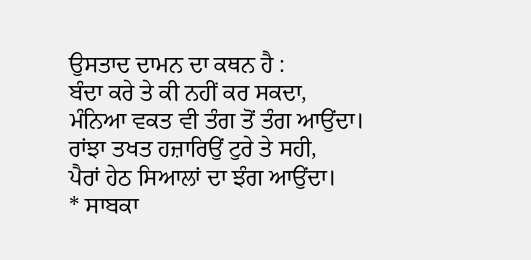ਉਸਤਾਦ ਦਾਮਨ ਦਾ ਕਥਨ ਹੈ :
ਬੰਦਾ ਕਰੇ ਤੇ ਕੀ ਨਹੀਂ ਕਰ ਸਕਦਾ,
ਮੰਨਿਆ ਵਕਤ ਵੀ ਤੰਗ ਤੋਂ ਤੰਗ ਆਉਂਦਾ।
ਰਾਂਝਾ ਤਖਤ ਹਜ਼ਾਰਿਉਂ ਟੁਰੇ ਤੇ ਸਹੀ,
ਪੈਰਾਂ ਹੇਠ ਸਿਆਲਾਂ ਦਾ ਝੰਗ ਆਉਂਦਾ।
* ਸਾਬਕਾ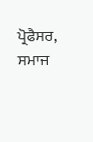ਪ੍ਰੋਫੈਸਰ, ਸਮਾਜ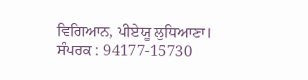ਵਿਗਿਆਨ, ਪੀਏਯੂ ਲੁਧਿਆਣਾ।
ਸੰਪਰਕ : 94177-15730